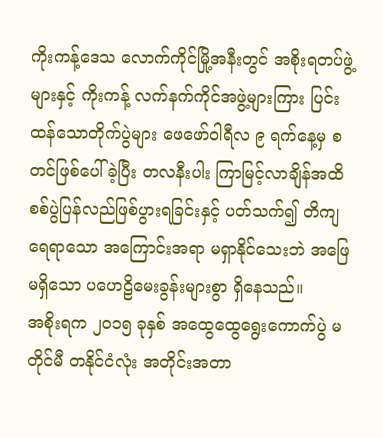ကိုးကန့်ဒေသ လောက်ကိုင်မြို့အနီးတွင် အစိုးရတပ်ဖွဲ့များနှင့် ကိုးကန့် လက်နက်ကိုင်အဖွဲ့များကြား ပြင်းထန်သောတိုက်ပွဲများ ဖေဖော်ဝါရီလ ၉ ရက်နေ့မှ စတင်ဖြစ်ပေါ်ခဲ့ပြီး တလနီးပါး ကြာမြင့်လာချိန်အထိ စစ်ပွဲပြန်လည်ဖြစ်ပွားရခြင်းနှင့် ပတ်သက်၍ တိကျ ရေရာသော အကြောင်းအရာ မရှာနိုင်သေးဘဲ အဖြေမရှိသော ပဟေဠိမေးခွန်းများစွာ ရှိနေသည်။
အစိုးရက ၂၀၁၅ ခုနှစ် အထွေထွေရွေးကောက်ပွဲ မတိုင်မီ တနိုင်ငံလုံး အတိုင်းအတာ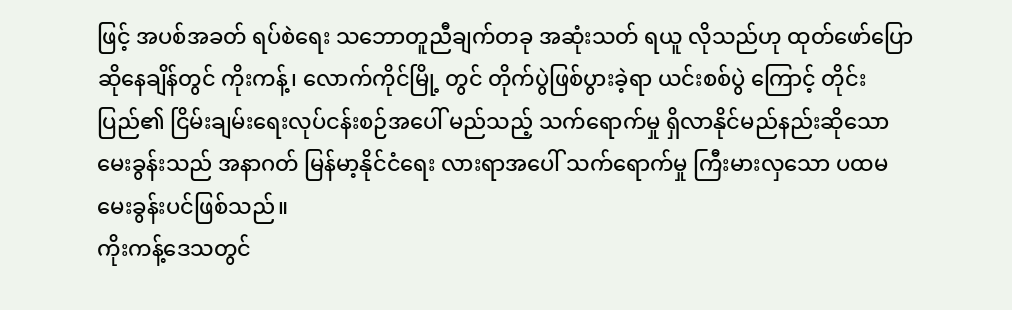ဖြင့် အပစ်အခတ် ရပ်စဲရေး သဘောတူညီချက်တခု အဆုံးသတ် ရယူ လိုသည်ဟု ထုတ်ဖော်ပြောဆိုနေချိန်တွင် ကိုးကန့်၊ လောက်ကိုင်မြို့ တွင် တိုက်ပွဲဖြစ်ပွားခဲ့ရာ ယင်းစစ်ပွဲ ကြောင့် တိုင်းပြည်၏ ငြိမ်းချမ်းရေးလုပ်ငန်းစဉ်အပေါ် မည်သည့် သက်ရောက်မှု ရှိလာနိုင်မည်နည်းဆိုသော မေးခွန်းသည် အနာဂတ် မြန်မာ့နိုင်ငံရေး လားရာအပေါ် သက်ရောက်မှု ကြီးမားလှသော ပထမမေးခွန်းပင်ဖြစ်သည်။
ကိုးကန့်ဒေသတွင်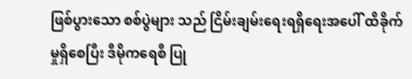ဖြစ်ပွားသော စစ်ပွဲများ သည် ငြိမ်းချမ်းရေးရရှိရေးအပေါ် ထိခိုက်မှုရှိစေပြီး ဒီမိုကရေစီ ပြု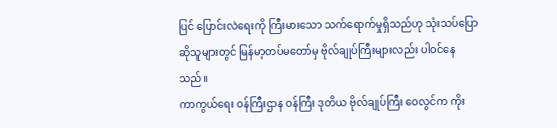ပြင် ပြောင်းလဲရေးကို ကြီးမားသော သက်ရောက်မှုရှိသည်ဟု သုံးသပ်ပြောဆိုသူများတွင် မြန်မာ့တပ်မတော်မှ ဗိုလ်ချုပ်ကြီးများလည်း ပါဝင်နေသည်။
ကာကွယ်ရေး ဝန်ကြီးဌာန ဝန်ကြီး ဒုတိယ ဗိုလ်ချုပ်ကြီး ဝေလွင်က ကိုး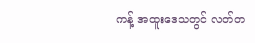ကန့် အထူးဒေသတွင် လတ်တ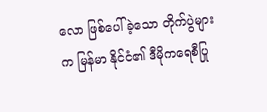လော ဖြစ်ပေါ်ခဲ့သော တိုက်ပွဲများက မြန်မာ နိုင်ငံ၏ ဒီမိုကရေစီပြု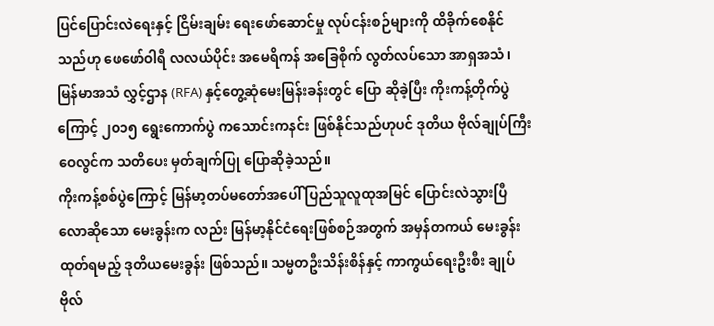ပြင်ပြောင်းလဲရေးနှင့် ငြိမ်းချမ်း ရေးဖော်ဆောင်မှု လုပ်ငန်းစဉ်များကို ထိခိုက်စေနိုင်သည်ဟု ဖေဖော်ဝါရီ လလယ်ပိုင်း အမေရိကန် အခြေစိုက် လွတ်လပ်သော အာရှအသံ၊ မြန်မာအသံ လွှင့်ဌာန (RFA) နှင့်တွေ့ဆုံမေးမြန်းခန်းတွင် ပြော ဆိုခဲ့ပြီး ကိုးကန့်တိုက်ပွဲကြောင့် ၂၀၁၅ ရွေးကောက်ပွဲ ကသောင်းကနင်း ဖြစ်နိုင်သည်ဟုပင် ဒုတိယ ဗိုလ်ချုပ်ကြီးဝေလွင်က သတိပေး မှတ်ချက်ပြု ပြောဆိုခဲ့သည်။
ကိုးကန့်စစ်ပွဲကြောင့် မြန်မာ့တပ်မတော်အပေါ် ပြည်သူလူထုအမြင် ပြောင်းလဲသွားပြီလောဆိုသော မေးခွန်းက လည်း မြန်မာ့နိုင်ငံရေးဖြစ်စဉ်အတွက် အမှန်တကယ် မေးခွန်းထုတ်ရမည့် ဒုတိယမေးခွန်း ဖြစ်သည်။ သမ္မတဦးသိန်းစိန်နှင့် ကာကွယ်ရေးဦးစီး ချုပ် ဗိုလ်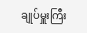ချုပ်မှူးကြီး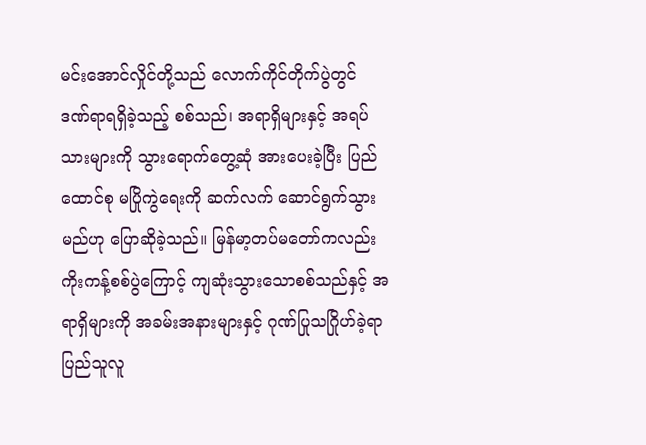မင်းအောင်လှိုင်တို့သည် လောက်ကိုင်တိုက်ပွဲတွင် ဒဏ်ရာရရှိခဲ့သည့် စစ်သည်၊ အရာရှိများနှင့် အရပ်သားများကို သွားရောက်တွေ့ဆုံ အားပေးခဲ့ပြီး ပြည်ထောင်စု မပြိုကွဲရေးကို ဆက်လက် ဆောင်ရွက်သွားမည်ဟု ပြောဆိုခဲ့သည်။ မြန်မာ့တပ်မတော်ကလည်း ကိုးကန့်စစ်ပွဲကြောင့် ကျဆုံးသွားသောစစ်သည်နှင့် အရာရှိများကို အခမ်းအနားများနှင့် ဂုဏ်ပြုသဂြိုဟ်ခဲ့ရာ ပြည်သူလူ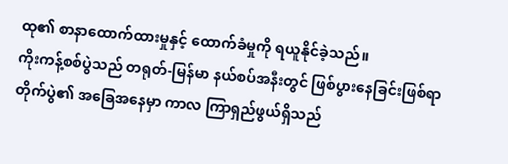ထု၏ စာနာထောက်ထားမှုနှင့် ထောက်ခံမှုကို ရယူနိုင်ခဲ့သည်။
ကိုးကန့်စစ်ပွဲသည် တရုတ်-မြန်မာ နယ်စပ်အနီးတွင် ဖြစ်ပွားနေခြင်းဖြစ်ရာ တိုက်ပွဲ၏ အခြေအနေမှာ ကာလ ကြာရှည်ဖွယ်ရှိသည်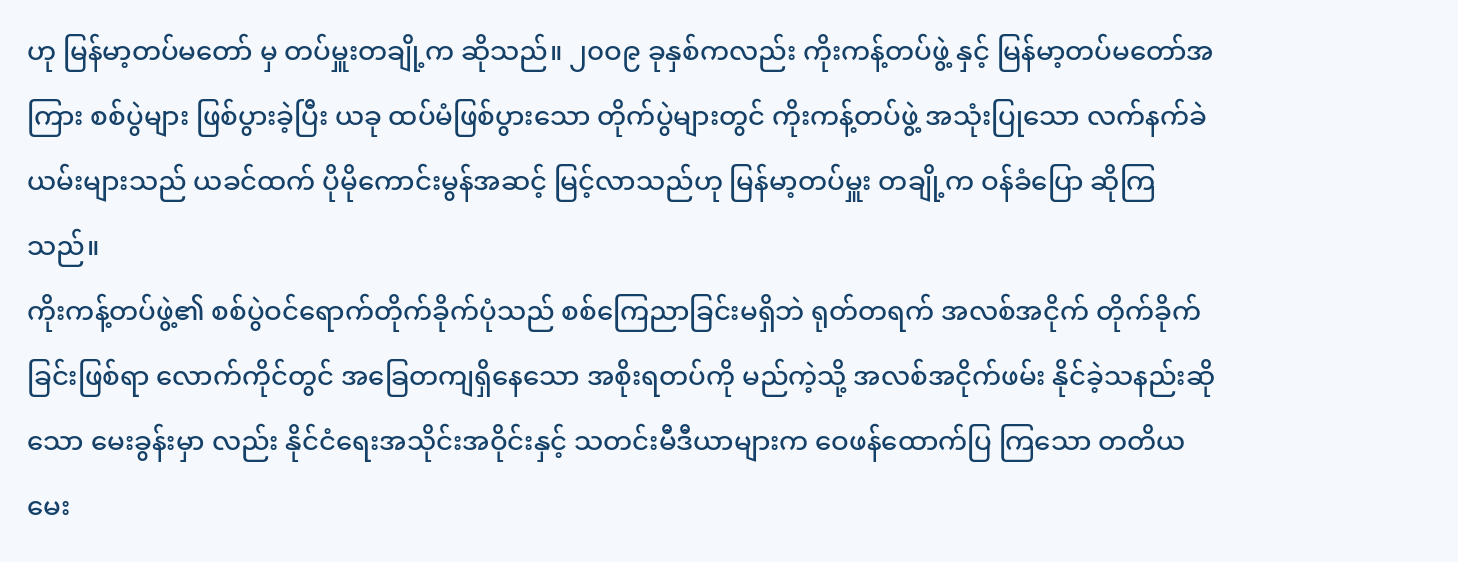ဟု မြန်မာ့တပ်မတော် မှ တပ်မှူးတချို့က ဆိုသည်။ ၂၀ဝ၉ ခုနှစ်ကလည်း ကိုးကန့်တပ်ဖွဲ့ နှင့် မြန်မာ့တပ်မတော်အကြား စစ်ပွဲများ ဖြစ်ပွားခဲ့ပြီး ယခု ထပ်မံဖြစ်ပွားသော တိုက်ပွဲများတွင် ကိုးကန့်တပ်ဖွဲ့ အသုံးပြုသော လက်နက်ခဲယမ်းများသည် ယခင်ထက် ပိုမိုကောင်းမွန်အဆင့် မြင့်လာသည်ဟု မြန်မာ့တပ်မှူး တချို့က ဝန်ခံပြော ဆိုကြသည်။
ကိုးကန့်တပ်ဖွဲ့၏ စစ်ပွဲဝင်ရောက်တိုက်ခိုက်ပုံသည် စစ်ကြေညာခြင်းမရှိဘဲ ရုတ်တရက် အလစ်အငိုက် တိုက်ခိုက်ခြင်းဖြစ်ရာ လောက်ကိုင်တွင် အခြေတကျရှိနေသော အစိုးရတပ်ကို မည်ကဲ့သို့ အလစ်အငိုက်ဖမ်း နိုင်ခဲ့သနည်းဆိုသော မေးခွန်းမှာ လည်း နိုင်ငံရေးအသိုင်းအဝိုင်းနှင့် သတင်းမီဒီယာများက ဝေဖန်ထောက်ပြ ကြသော တတိယမေး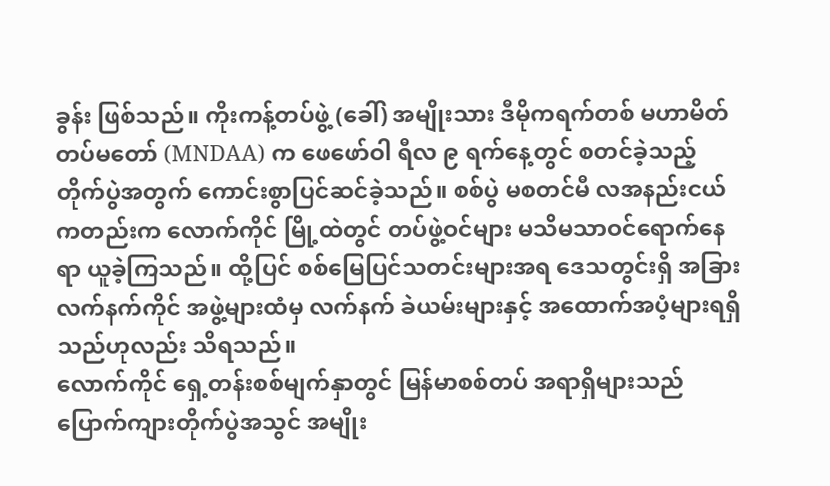ခွန်း ဖြစ်သည်။ ကိုးကန့်တပ်ဖွဲ့ (ခေါ်) အမျိုးသား ဒီမိုကရက်တစ် မဟာမိတ်တပ်မတော် (MNDAA) က ဖေဖော်ဝါ ရီလ ၉ ရက်နေ့တွင် စတင်ခဲ့သည့် တိုက်ပွဲအတွက် ကောင်းစွာပြင်ဆင်ခဲ့သည်။ စစ်ပွဲ မစတင်မီ လအနည်းငယ်ကတည်းက လောက်ကိုင် မြို့ထဲတွင် တပ်ဖွဲ့ဝင်များ မသိမသာဝင်ရောက်နေရာ ယူခဲ့ကြသည်။ ထို့ပြင် စစ်မြေပြင်သတင်းများအရ ဒေသတွင်းရှိ အခြားလက်နက်ကိုင် အဖွဲ့များထံမှ လက်နက် ခဲယမ်းများနှင့် အထောက်အပံ့များရရှိသည်ဟုလည်း သိရသည်။
လောက်ကိုင် ရှေ့တန်းစစ်မျက်နှာတွင် မြန်မာစစ်တပ် အရာရှိများသည် ပြောက်ကျားတိုက်ပွဲအသွင် အမျိုး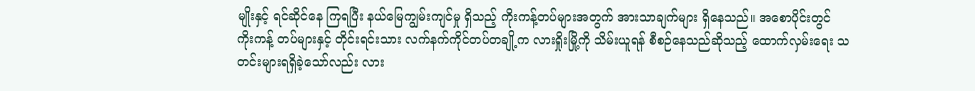မျိုးနှင့် ရင်ဆိုင်နေ ကြရပြီး နယ်မြေကျွမ်းကျင်မှု ရှိသည့် ကိုးကန့်တပ်များအတွက် အားသာချက်များ ရှိနေသည်။ အစောပိုင်းတွင် ကိုးကန့် တပ်များနှင့် တိုင်းရင်းသား လက်နက်ကိုင်တပ်တချို့က လားရှိုးမြို့ကို သိမ်းယူရန် စီစဉ်နေသည်ဆိုသည့် ထောက်လှမ်းရေး သတင်းများရရှိခဲ့သော်လည်း လား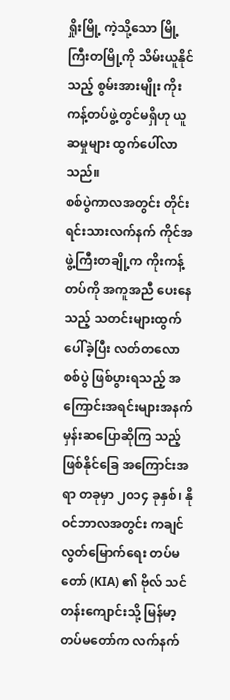ရှိုးမြို့ ကဲ့သို့သော မြို့ကြီးတမြို့ကို သိမ်းယူနိုင်သည့် စွမ်းအားမျိုး ကိုးကန့်တပ်ဖွဲ့တွင်မရှိဟု ယူဆမှုများ ထွက်ပေါ်လာသည်။
စစ်ပွဲကာလအတွင်း တိုင်းရင်းသားလက်နက် ကိုင်အဖွဲ့ကြီးတချို့က ကိုးကန့်တပ်ကို အကူအညီ ပေးနေသည့် သတင်းများထွက်ပေါ်ခဲ့ပြီး လတ်တလော စစ်ပွဲ ဖြစ်ပွားရသည့် အကြောင်းအရင်းများအနက် မှန်းဆပြောဆိုကြ သည့် ဖြစ်နိုင်ခြေ အကြောင်းအရာ တခုမှာ ၂၀၁၄ ခုနှစ်၊ နိုဝင်ဘာလအတွင်း ကချင်လွတ်မြောက်ရေး တပ်မတော် (KIA) ၏ ဗိုလ် သင်တန်းကျောင်းသို့ မြန်မာ့တပ်မတော်က လက်နက်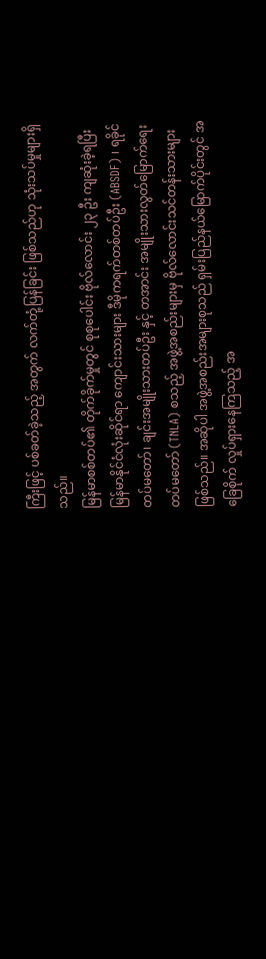ကြီးဖြင့် ပစ်ခတ်ခဲ့သည့် အတွက် လက်တုံ့ပြန်ခြင်း ဖြစ်သည်ဟု သုံးသပ်မှုများရှိသည်။
မြန်မာစစ်တပ်၏ တိုက်ခိုက်မှုတွင် စုစုပေါင်း ဗိုလ်လောင်း ၂၃ ဦး ကျဆုံးခဲ့ရပြီး မြန်မာနိုင်ငံလုံးဆိုင်ရာ ကျောင်းသားများ ဒီမိုကရက်တစ်တပ်ဦး (ABSDF) ၊ ရခိုင်တပ်မတော်၊ ချင်းအမျိုးသားတပ်ဦး နှင့် တအာင်း အမျိုးသားလွတ်မြောက်ရေး တပ်မတော် (TNLA) စသည့် အဖွဲ့အစည်းများမှ ဗိုလ်လောင်းသင်တန်းသားများ ဖြစ်သည်။ အဆိုပါ အဖွဲ့အစည်းအများစုသည် ရှမ်းပြည်နယ်မြောက်ပိုင်းတွင် အခြေစိုက် လှုပ်ရှားနေကြသည့် အ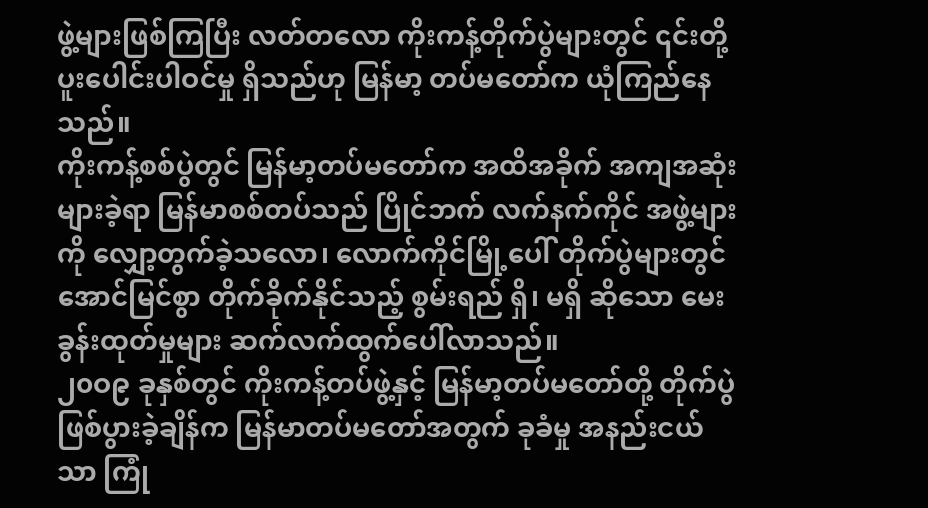ဖွဲ့များဖြစ်ကြပြီး လတ်တလော ကိုးကန့်တိုက်ပွဲများတွင် ၎င်းတို့ ပူးပေါင်းပါဝင်မှု ရှိသည်ဟု မြန်မာ့ တပ်မတော်က ယုံကြည်နေသည်။
ကိုးကန့်စစ်ပွဲတွင် မြန်မာ့တပ်မတော်က အထိအခိုက် အကျအဆုံးများခဲ့ရာ မြန်မာစစ်တပ်သည် ပြိုင်ဘက် လက်နက်ကိုင် အဖွဲ့များကို လျှော့တွက်ခဲ့သလော၊ လောက်ကိုင်မြို့ပေါ် တိုက်ပွဲများတွင် အောင်မြင်စွာ တိုက်ခိုက်နိုင်သည့် စွမ်းရည် ရှိ၊ မရှိ ဆိုသော မေးခွန်းထုတ်မှုများ ဆက်လက်ထွက်ပေါ်လာသည်။
၂၀ဝ၉ ခုနှစ်တွင် ကိုးကန့်တပ်ဖွဲ့နှင့် မြန်မာ့တပ်မတော်တို့ တိုက်ပွဲဖြစ်ပွားခဲ့ချိန်က မြန်မာတပ်မတော်အတွက် ခုခံမှု အနည်းငယ်သာ ကြုံ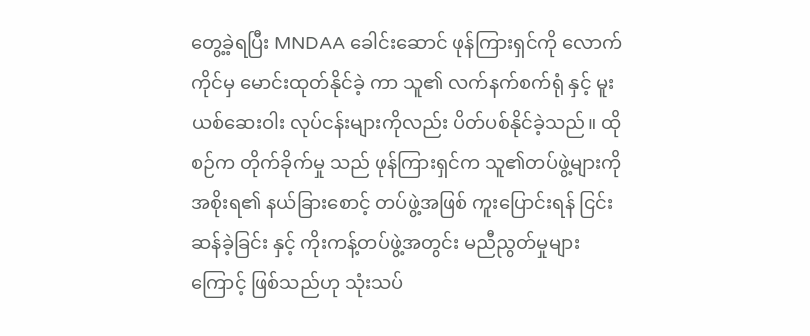တွေ့ခဲ့ရပြီး MNDAA ခေါင်းဆောင် ဖုန်ကြားရှင်ကို လောက်ကိုင်မှ မောင်းထုတ်နိုင်ခဲ့ ကာ သူ၏ လက်နက်စက်ရုံ နှင့် မူးယစ်ဆေးဝါး လုပ်ငန်းများကိုလည်း ပိတ်ပစ်နိုင်ခဲ့သည်။ ထိုစဉ်က တိုက်ခိုက်မှု သည် ဖုန်ကြားရှင်က သူ၏တပ်ဖွဲ့များကို အစိုးရ၏ နယ်ခြားစောင့် တပ်ဖွဲ့အဖြစ် ကူးပြောင်းရန် ငြင်းဆန်ခဲ့ခြင်း နှင့် ကိုးကန့်တပ်ဖွဲ့အတွင်း မညီညွတ်မှုများကြောင့် ဖြစ်သည်ဟု သုံးသပ်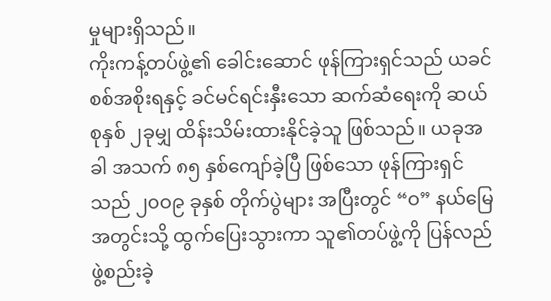မှုများရှိသည်။
ကိုးကန့်တပ်ဖွဲ့၏ ခေါင်းဆောင် ဖုန်ကြားရှင်သည် ယခင်စစ်အစိုးရနှင့် ခင်မင်ရင်းနှီးသော ဆက်ဆံရေးကို ဆယ်စုနှစ် ၂ခုမျှ ထိန်းသိမ်းထားနိုင်ခဲ့သူ ဖြစ်သည်။ ယခုအခါ အသက် ၈၅ နှစ်ကျော်ခဲ့ပြီ ဖြစ်သော ဖုန်ကြားရှင် သည် ၂၀ဝ၉ ခုနှစ် တိုက်ပွဲများ အပြီးတွင် “ဝ” နယ်မြေအတွင်းသို့ ထွက်ပြေးသွားကာ သူ၏တပ်ဖွဲ့ကို ပြန်လည်ဖွဲ့စည်းခဲ့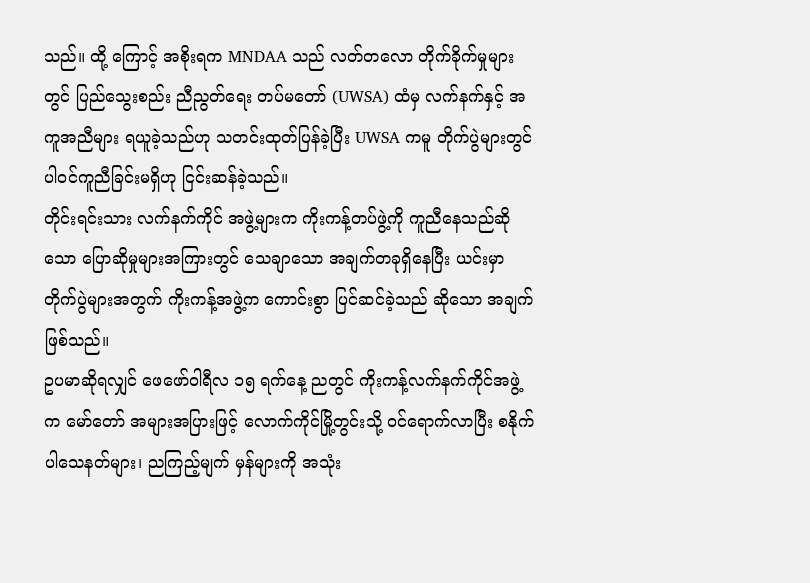သည်။ ထို့ ကြောင့် အစိုးရက MNDAA သည် လတ်တလော တိုက်ခိုက်မှုများတွင် ပြည်သွေးစည်း ညီညွတ်ရေး တပ်မတော် (UWSA) ထံမှ လက်နက်နှင့် အကူအညီများ ရယူခဲ့သည်ဟု သတင်းထုတ်ပြန်ခဲ့ပြီး UWSA ကမူ တိုက်ပွဲများတွင် ပါဝင်ကူညီခြင်းမရှိဟု ငြင်းဆန်ခဲ့သည်။
တိုင်းရင်းသား လက်နက်ကိုင် အဖွဲ့များက ကိုးကန့်တပ်ဖွဲ့ကို ကူညီနေသည်ဆိုသော ပြောဆိုမှုများအကြားတွင် သေချာသော အချက်တခုရှိနေပြီး ယင်းမှာ တိုက်ပွဲများအတွက် ကိုးကန့်အဖွဲ့က ကောင်းစွာ ပြင်ဆင်ခဲ့သည် ဆိုသော အချက်ဖြစ်သည်။
ဥပမာဆိုရလျှင် ဖေဖော်ဝါရီလ ၁၅ ရက်နေ့ ညတွင် ကိုးကန့်လက်နက်ကိုင်အဖွဲ့က မော်တော် အများအပြားဖြင့် လောက်ကိုင်မြို့တွင်းသို့ ဝင်ရောက်လာပြီး စနိုက်ပါသေနတ်များ၊ ညကြည့်မျက် မှန်များကို အသုံး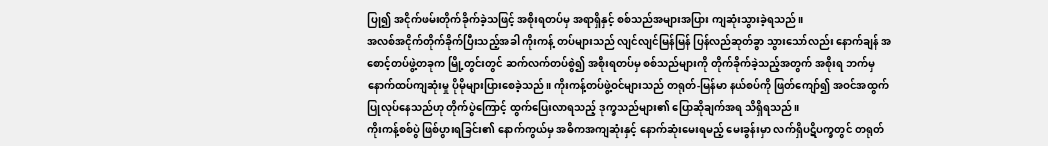ပြု၍ အငိုက်ဖမ်းတိုက်ခိုက်ခဲ့သဖြင့် အစိုးရတပ်မှ အရာရှိနှင့် စစ်သည်အများအပြား ကျဆုံးသွားခဲ့ရသည်။
အလစ်အငိုက်တိုက်ခိုက်ပြီးသည့်အခါ ကိုးကန့် တပ်များသည် လျင်လျင်မြန်မြန် ပြန်လည်ဆုတ်ခွာ သွားသော်လည်း နောက်ချန် အစောင့်တပ်ဖွဲ့တခုက မြို့တွင်းတွင် ဆက်လက်တပ်စွဲ၍ အစိုးရတပ်မှ စစ်သည်များကို တိုက်ခိုက်ခဲ့သည့်အတွက် အစိုးရ ဘက်မှ နောက်ထပ်ကျဆုံးမှု ပိုမိုများပြားစေခဲ့သည်။ ကိုးကန့်တပ်ဖွဲ့ဝင်များသည် တရုတ်-မြန်မာ နယ်စပ်ကို ဖြတ်ကျော်၍ အဝင်အထွက် ပြုလုပ်နေသည်ဟု တိုက်ပွဲကြောင့် ထွက်ပြေးလာရသည့် ဒုက္ခသည်များ၏ ပြောဆိုချက်အရ သိရှိရသည်။
ကိုးကန့်စစ်ပွဲ ဖြစ်ပွားရခြင်း၏ နောက်ကွယ်မှ အဓိကအကျဆုံးနှင့် နောက်ဆုံးမေးရမည့် မေးခွန်းမှာ လက်ရှိပဋိပက္ခတွင် တရုတ်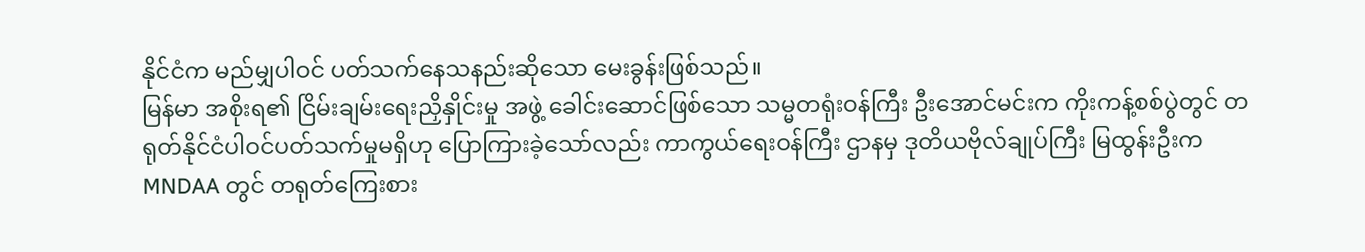နိုင်ငံက မည်မျှပါဝင် ပတ်သက်နေသနည်းဆိုသော မေးခွန်းဖြစ်သည်။
မြန်မာ အစိုးရ၏ ငြိမ်းချမ်းရေးညှိနှိုင်းမှု အဖွဲ့ ခေါင်းဆောင်ဖြစ်သော သမ္မတရုံးဝန်ကြီး ဦးအောင်မင်းက ကိုးကန့်စစ်ပွဲတွင် တရုတ်နိုင်ငံပါဝင်ပတ်သက်မှုမရှိဟု ပြောကြားခဲ့သော်လည်း ကာကွယ်ရေးဝန်ကြီး ဌာနမှ ဒုတိယဗိုလ်ချုပ်ကြီး မြထွန်းဦးက MNDAA တွင် တရုတ်ကြေးစား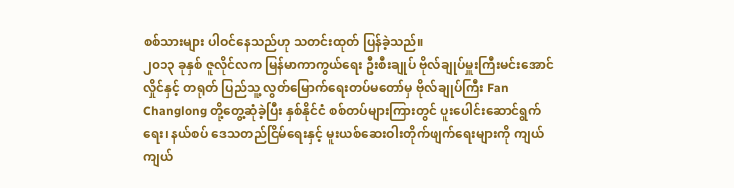စစ်သားများ ပါဝင်နေသည်ဟု သတင်းထုတ် ပြန်ခဲ့သည်။
၂၀၁၃ ခုနှစ် ဇူလိုင်လက မြန်မာကာကွယ်ရေး ဦးစီးချုပ် ဗိုလ်ချုပ်မှူးကြီးမင်းအောင်လှိုင်နှင့် တရုတ် ပြည်သူ့ လွတ်မြောက်ရေးတပ်မတော်မှ ဗိုလ်ချုပ်ကြီး Fan Changlong တို့တွေ့ဆုံခဲ့ပြီး နှစ်နိုင်ငံ စစ်တပ်များကြားတွင် ပူးပေါင်းဆောင်ရွက်ရေး၊ နယ်စပ် ဒေသတည်ငြိမ်ရေးနှင့် မူးယစ်ဆေးဝါးတိုက်ဖျက်ရေးများကို ကျယ်ကျယ်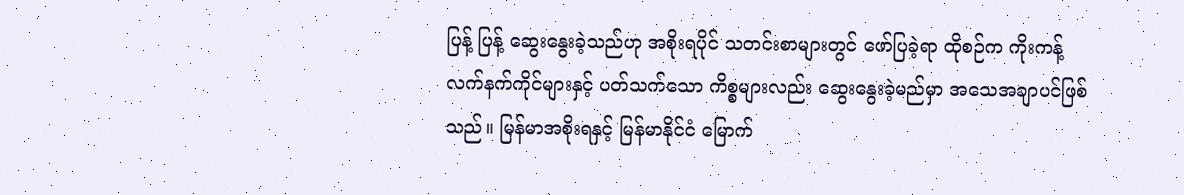ပြန့် ပြန့် ဆွေးနွေးခဲ့သည်ဟု အစိုးရပိုင် သတင်းစာများတွင် ဖော်ပြခဲ့ရာ ထိုစဉ်က ကိုးကန့်လက်နက်ကိုင်များနှင့် ပတ်သက်သော ကိစ္စများလည်း ဆွေးနွေးခဲ့မည်မှာ အသေအချာပင်ဖြစ်သည်။ မြန်မာအစိုးရနှင့် မြန်မာနိုင်ငံ မြောက်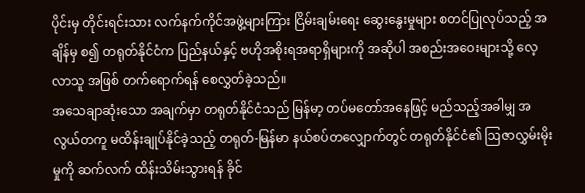ပိုင်းမှ တိုင်းရင်းသား လက်နက်ကိုင်အဖွဲ့များကြား ငြိမ်းချမ်းရေး ဆွေးနွေးမှုများ စတင်ပြုလုပ်သည့် အချိန်မှ စ၍ တရုတ်နိုင်ငံက ပြည်နယ်နှင့် ဗဟိုအစိုးရအရာရှိများကို အဆိုပါ အစည်းအဝေးများသို့ လေ့လာသူ အဖြစ် တက်ရောက်ရန် စေလွှတ်ခဲ့သည်။
အသေချာဆုံးသော အချက်မှာ တရုတ်နိုင်ငံသည် မြန်မာ့ တပ်မတော်အနေဖြင့် မည်သည့်အခါမျှ အလွယ်တကူ မထိန်းချုပ်နိုင်ခဲ့သည့် တရုတ်-မြန်မာ နယ်စပ်တလျှောက်တွင် တရုတ်နိုင်ငံ၏ ဩဇာလွှမ်းမိုးမှုကို ဆက်လက် ထိန်းသိမ်းသွားရန် ခိုင်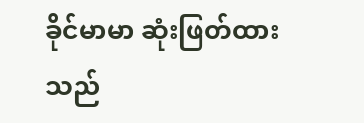ခိုင်မာမာ ဆုံးဖြတ်ထားသည်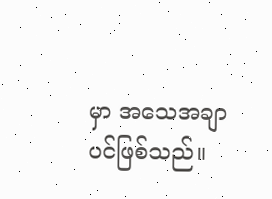မှာ အသေအချာပင်ဖြစ်သည်။